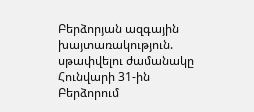Բերձորյան ազգային խայտառակություն. սթափվելու ժամանակը
Հունվարի 31-ին Բերձորում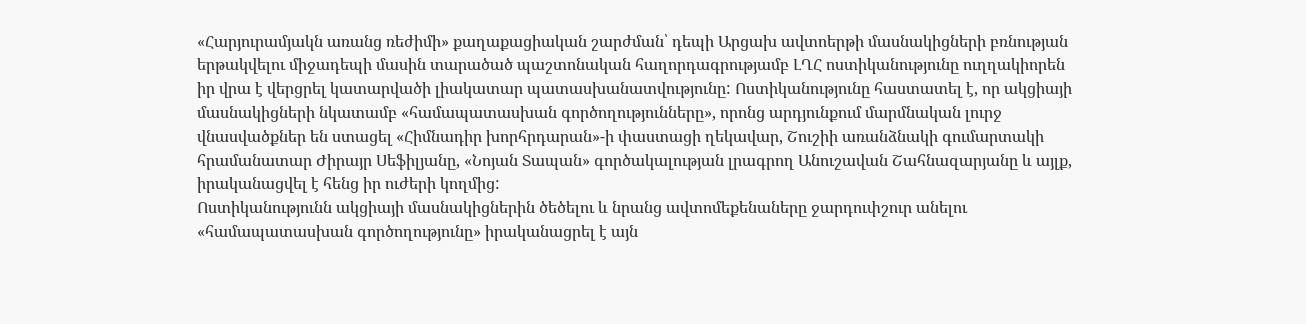«Հարյուրամյակն առանց ռեժիմի» քաղաքացիական շարժման՝ դեպի Արցախ ավտոերթի մասնակիցների բռնության երթակվելու միջադեպի մասին տարածած պաշտոնական հաղորդագրությամբ ԼՂՀ ոստիկանությունը ուղղակիորեն իր վրա է վերցրել կատարվածի լիակատար պատասխանատվությունը: Ոստիկանությունը հաստատել է, որ ակցիայի մասնակիցների նկատամբ «համապատասխան գործողությունները», որոնց արդյունքում մարմնական լուրջ վնասվածքներ են ստացել «Հիմնադիր խորհրդարան»-ի փաստացի ղեկավար, Շուշիի առանձնակի գումարտակի հրամանատար Ժիրայր Սեֆիլյանը, «Նոյան Տապան» գործակալության լրագրող Անուշավան Շահնազարյանը և այլք, իրականացվել է հենց իր ուժերի կողմից:
Ոստիկանությունն ակցիայի մասնակիցներին ծեծելու և նրանց ավտոմեքենաները ջարդուփշուր անելու «համապատասխան գործողությունը» իրականացրել է այն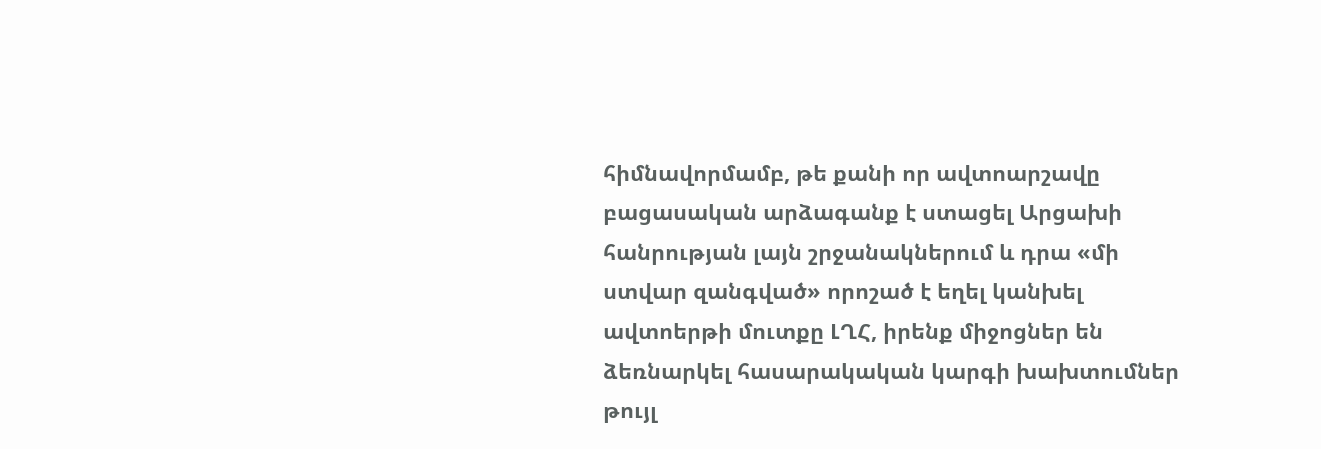հիմնավորմամբ, թե քանի որ ավտոարշավը բացասական արձագանք է ստացել Արցախի հանրության լայն շրջանակներում և դրա «մի ստվար զանգված» որոշած է եղել կանխել ավտոերթի մուտքը ԼՂՀ, իրենք միջոցներ են ձեռնարկել հասարակական կարգի խախտումներ թույլ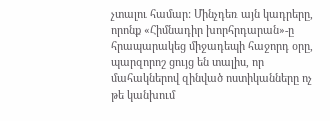չտալու համար: Մինչդեռ այն կադրերը, որոնք «Հիմնադիր խորհրդարան»-ը հրապարակեց միջադեպի հաջորդ օրը, պարզորոշ ցույց են տալիս, որ մահակներով զինված ոստիկանները ոչ թե կանխում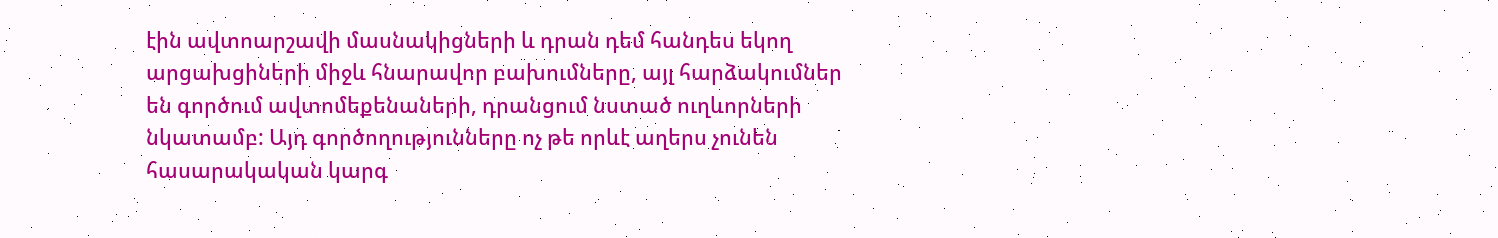էին ավտոարշավի մասնակիցների և դրան դեմ հանդես եկող արցախցիների միջև հնարավոր բախումները, այլ հարձակումներ են գործում ավտոմեքենաների, դրանցում նստած ուղևորների նկատամբ: Այդ գործողությունները ոչ թե որևէ աղերս չունեն հասարակական կարգ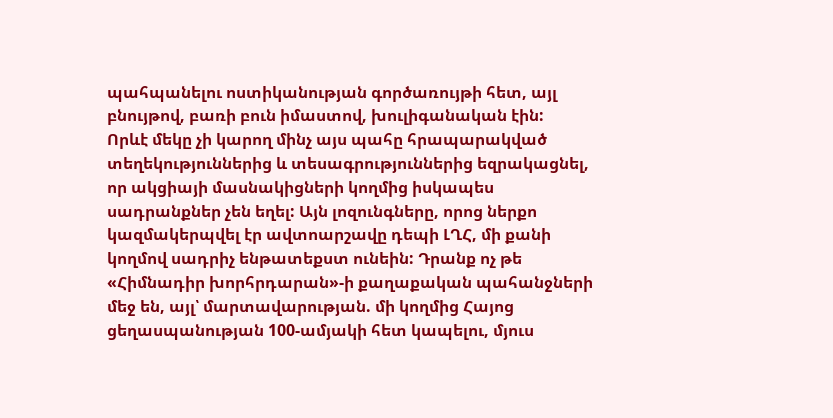պահպանելու ոստիկանության գործառույթի հետ, այլ բնույթով, բառի բուն իմաստով, խուլիգանական էին:
Որևէ մեկը չի կարող մինչ այս պահը հրապարակված տեղեկություններից և տեսագրություններից եզրակացնել, որ ակցիայի մասնակիցների կողմից իսկապես սադրանքներ չեն եղել: Այն լոզունգները, որոց ներքո կազմակերպվել էր ավտոարշավը դեպի ԼՂՀ, մի քանի կողմով սադրիչ ենթատեքստ ունեին: Դրանք ոչ թե «Հիմնադիր խորհրդարան»-ի քաղաքական պահանջների մեջ են, այլ՝ մարտավարության. մի կողմից Հայոց ցեղասպանության 100-ամյակի հետ կապելու, մյուս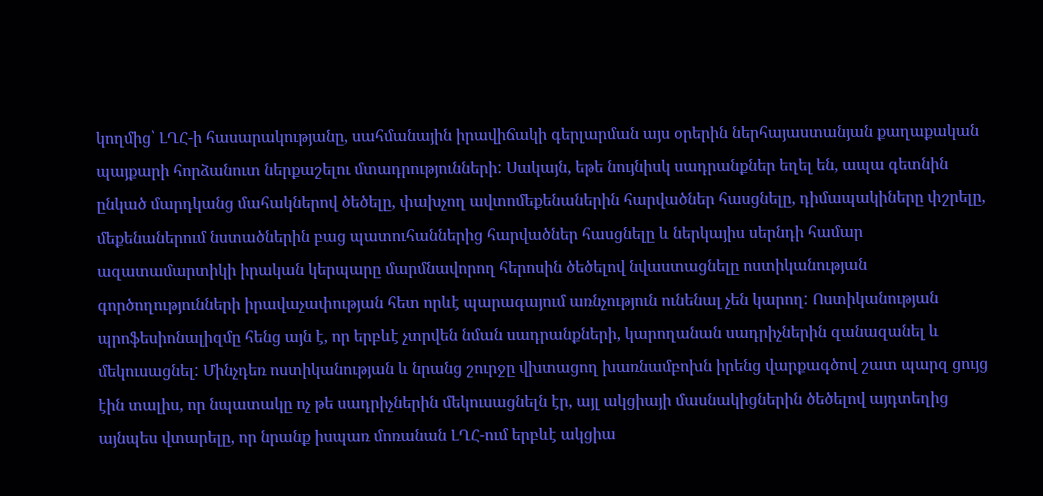կողմից՝ ԼՂՀ-ի հասարակությանը, սահմանային իրավիճակի գերլարման այս օրերին ներհայաստանյան քաղաքական պայքարի հորձանուտ ներքաշելու մտադրությունների: Սակայն, եթե նույնիսկ սադրանքներ եղել են, ապա գետնին ընկած մարդկանց մահակներով ծեծելը, փախչող ավտոմեքենաներին հարվածներ հասցնելը, դիմապակիները փշրելը, մեքենաներում նստածներին բաց պատուհաններից հարվածներ հասցնելը և ներկայիս սերնդի համար ազատամարտիկի իրական կերպարը մարմնավորող հերոսին ծեծելով նվաստացնելը ոստիկանության գործողությունների իրավաչափության հետ որևէ պարագայում առնչություն ունենալ չեն կարող: Ոստիկանության պրոֆեսիոնալիզմը հենց այն է, որ երբևէ չտրվեն նման սադրանքների, կարողանան սադրիչներին զանազանել և մեկուսացնել: Մինչդեռ ոստիկանության և նրանց շուրջը վխտացող խառնամբոխն իրենց վարքագծով շատ պարզ ցույց էին տալիս, որ նպատակը ոչ թե սադրիչներին մեկուսացնելն էր, այլ ակցիայի մասնակիցներին ծեծելով այդտեղից այնպես վտարելը, որ նրանք իսպառ մոռանան ԼՂՀ-ում երբևէ ակցիա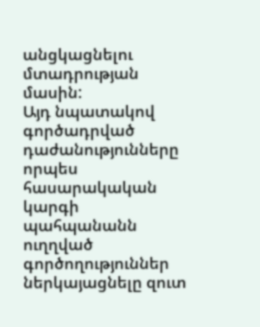անցկացնելու մտադրության մասին:
Այդ նպատակով գործադրված դաժանությունները որպես հասարակական կարգի պահպանանն ուղղված գործողություններ ներկայացնելը զուտ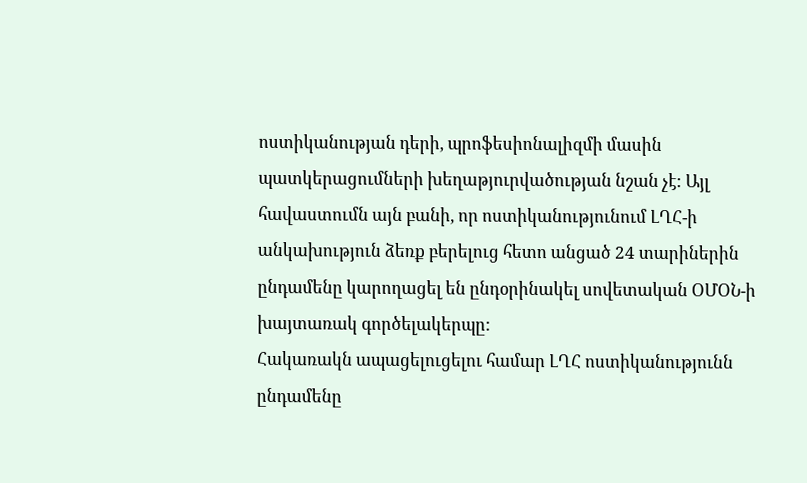ոստիկանության դերի, պրոֆեսիոնալիզմի մասին պատկերացումների խեղաթյուրվածության նշան չէ: Այլ հավաստումն այն բանի, որ ոստիկանությունում ԼՂՀ-ի անկախություն ձեռք բերելուց հետո անցած 24 տարիներին ընդամենը կարողացել են ընդօրինակել սովետական ՕՄՕՆ-ի խայտառակ գործելակերպը:
Հակառակն ապացելուցելու համար ԼՂՀ ոստիկանությունն ընդամենը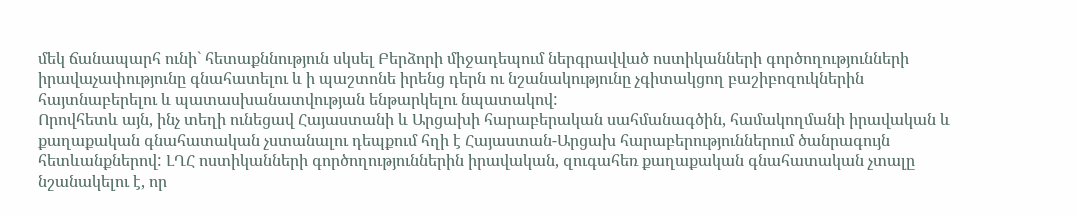մեկ ճանապարհ ունի` հետաքննություն սկսել Բերձորի միջադեպում ներգրավված ոստիկանների գործողությունների իրավաչափությունը գնահատելու և ի պաշտոնե իրենց դերն ու նշանակությունը չգիտակցող բաշիբոզուկներին հայտնաբերելու և պատասխանատվության ենթարկելու նպատակով:
Որովհետև այն, ինչ տեղի ունեցավ Հայաստանի և Արցախի հարաբերական սահմանագծին, համակողմանի իրավական և քաղաքական գնահատական չստանալու դեպքում հղի է Հայաստան-Արցախ հարաբերություններում ծանրագույն հետևանքներով: ԼՂՀ ոստիկանների գործողություններին իրավական, զուգահեռ քաղաքական գնահատական չտալը նշանակելու է, որ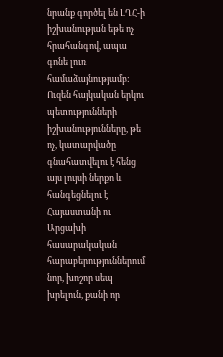նրանք գործել են ԼՂՀ-ի իշխանության եթե ոչ հրահանգով, ապա գոնե լուռ համաձայնությամբ: Ուզեն հայկական երկու պետությունների իշխանությունները, թե ոչ, կատարվածը գնահատվելու է հենց այս լույսի ներքո և հանգեցնելու է Հայաստանի ու Արցախի հասարակական հարաբերություններում նոր, խոշոր սեպ խրելուն, քանի որ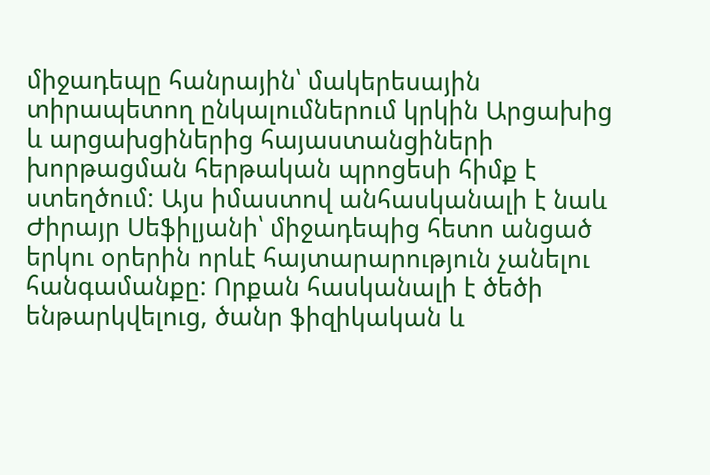միջադեպը հանրային՝ մակերեսային տիրապետող ընկալումներում կրկին Արցախից և արցախցիներից հայաստանցիների խորթացման հերթական պրոցեսի հիմք է ստեղծում: Այս իմաստով անհասկանալի է նաև Ժիրայր Սեֆիլյանի՝ միջադեպից հետո անցած երկու օրերին որևէ հայտարարություն չանելու հանգամանքը: Որքան հասկանալի է ծեծի ենթարկվելուց, ծանր ֆիզիկական և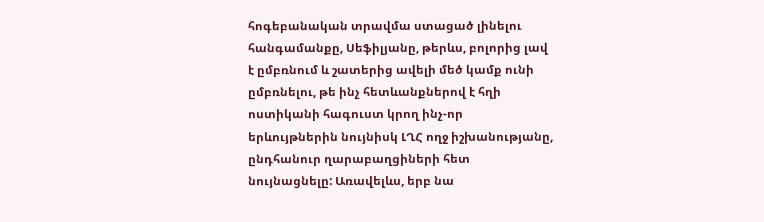հոգեբանական տրավմա ստացած լինելու հանգամանքը, Սեֆիլյանը, թերևս, բոլորից լավ է ըմբռնում և շատերից ավելի մեծ կամք ունի ըմբռնելու, թե ինչ հետևանքներով է հղի ոստիկանի հագուստ կրող ինչ-որ երևույթներին նույնիսկ ԼՂՀ ողջ իշխանությանը, ընդհանուր ղարաբաղցիների հետ նույնացնելը: Առավելևս, երբ նա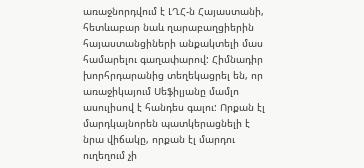առաջնորդվում է ԼՂՀ-ն Հայաստանի, հետևաբար նաև ղարաբաղցիերին հայաստանցիների անքակտելի մաս համարելու գաղափարով: Հիմնադիր խորհրդարանից տեղեկացրել են, որ առաջիկայում Սեֆիլյանը մամլո ասուլիսով է հանդես գալու: Որքան էլ մարդկայնորեն պատկերացնելի է նրա վիճակը, որքան էլ մարդու ուղեղում չի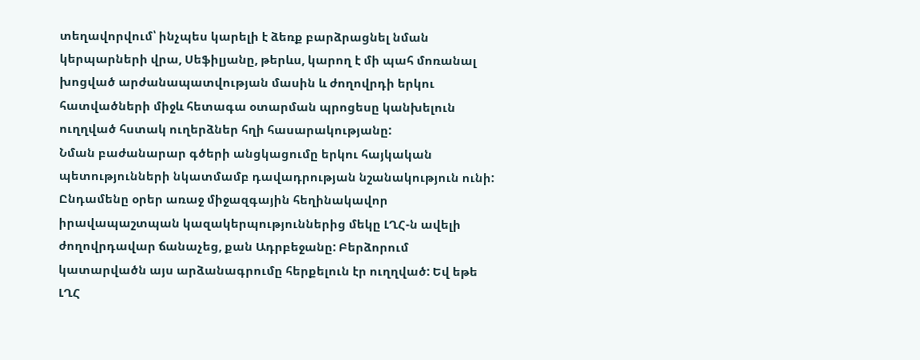տեղավորվում՝ ինչպես կարելի է ձեռք բարձրացնել նման կերպարների վրա, Սեֆիլյանը, թերևս, կարող է մի պահ մոռանալ խոցված արժանապատվության մասին և ժողովրդի երկու հատվածների միջև հետագա օտարման պրոցեսը կանխելուն ուղղված հստակ ուղերձներ հղի հասարակությանը:
Նման բաժանարար գծերի անցկացումը երկու հայկական պետությունների նկատմամբ դավադրության նշանակություն ունի: Ընդամենը օրեր առաջ միջազգային հեղինակավոր իրավապաշտպան կազակերպություններից մեկը ԼՂՀ-ն ավելի ժողովրդավար ճանաչեց, քան Ադրբեջանը: Բերձորում կատարվածն այս արձանագրումը հերքելուն էր ուղղված: Եվ եթե ԼՂՀ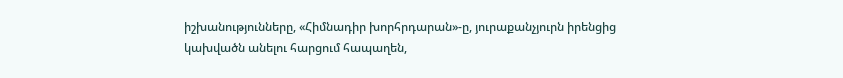իշխանությունները, «Հիմնադիր խորհրդարան»-ը, յուրաքանչյուրն իրենցից կախվածն անելու հարցում հապաղեն,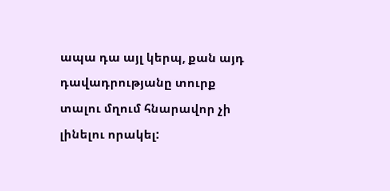ապա դա այլ կերպ, քան այդ դավադրությանը տուրք տալու մղում հնարավոր չի լինելու որակել: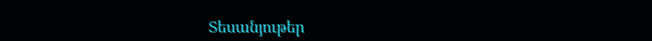Տեսանյութեր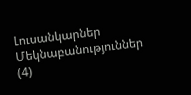Լուսանկարներ
Մեկնաբանություններ (4)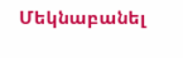Մեկնաբանել